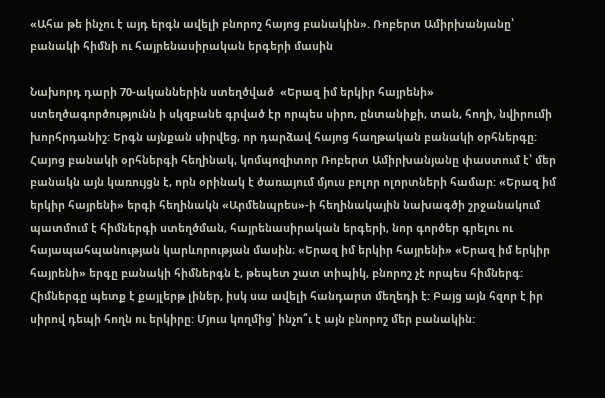«Ահա թե ինչու է այդ երգն ավելի բնորոշ հայոց բանակին». Ռոբերտ Ամիրխանյանը՝ բանակի հիմնի ու հայրենասիրական երգերի մասին

Նախորդ դարի 70-ականներին ստեղծված  «Երազ իմ երկիր հայրենի» ստեղծագործությունն ի սկզբանե գրված էր որպես սիրո, ընտանիքի, տան, հողի, նվիրումի խորհրդանիշ: Երգն այնքան սիրվեց, որ դարձավ հայոց հաղթական բանակի օրհներգը: Հայոց բանակի օրհներգի հեղինակ, կոմպոզիտոր Ռոբերտ Ամիրխանյանը փաստում է՝ մեր բանակն այն կառույցն է, որն օրինակ է ծառայում մյուս բոլոր ոլորտների համար: «Երազ իմ երկիր հայրենի» երգի հեղինակն «Արմենպրես»-ի հեղինակային նախագծի շրջանակում պատմում է հիմներգի ստեղծման, հայրենասիրական երգերի, նոր գործեր գրելու ու հայապահպանության կարևորության մասին։ «Երազ իմ երկիր հայրենի» «Երազ իմ երկիր հայրենի» երգը բանակի հիմներգն է, թեպետ շատ տիպիկ, բնորոշ չէ որպես հիմներգ: Հիմներգը պետք է քայլերթ լիներ, իսկ սա ավելի հանդարտ մեղեդի է: Բայց այն հզոր է իր սիրով դեպի հողն ու երկիրը: Մյուս կողմից՝ ինչո՞ւ է այն բնորոշ մեր բանակին: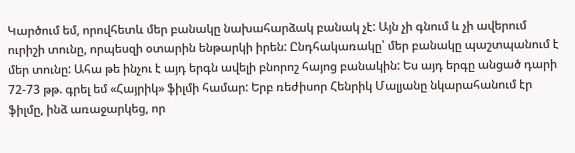Կարծում եմ, որովհետև մեր բանակը նախահարձակ բանակ չէ: Այն չի գնում և չի ավերում ուրիշի տունը, որպեսզի օտարին ենթարկի իրեն: Ընդհակառակը՝ մեր բանակը պաշտպանում է մեր տունը: Ահա թե ինչու է այդ երգն ավելի բնորոշ հայոց բանակին: Ես այդ երգը անցած դարի 72-73 թթ. գրել եմ «Հայրիկ» ֆիլմի համար: Երբ ռեժիսոր Հենրիկ Մալյանը նկարահանում էր ֆիլմը, ինձ առաջարկեց, որ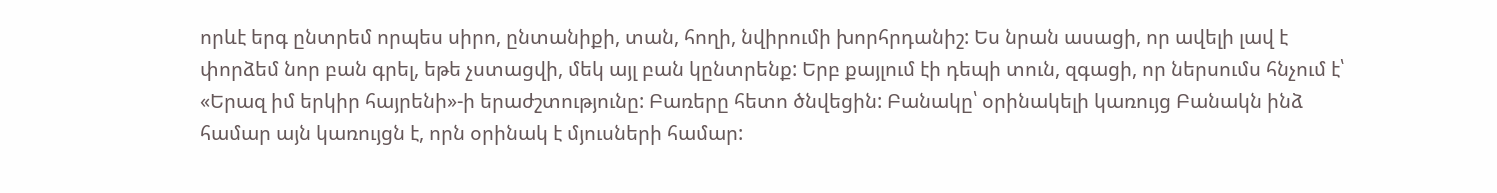որևէ երգ ընտրեմ որպես սիրո, ընտանիքի, տան, հողի, նվիրումի խորհրդանիշ: Ես նրան ասացի, որ ավելի լավ է փորձեմ նոր բան գրել, եթե չստացվի, մեկ այլ բան կընտրենք: Երբ քայլում էի դեպի տուն, զգացի, որ ներսումս հնչում է՝ «Երազ իմ երկիր հայրենի»-ի երաժշտությունը: Բառերը հետո ծնվեցին: Բանակը՝ օրինակելի կառույց Բանակն ինձ համար այն կառույցն է, որն օրինակ է մյուսների համար: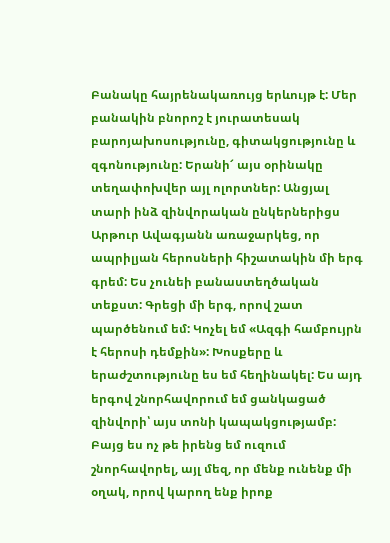Բանակը հայրենակառույց երևույթ է: Մեր բանակին բնորոշ է յուրատեսակ բարոյախոսությունը, գիտակցությունը և զգոնությունը: Երանի՜ այս օրինակը տեղափոխվեր այլ ոլորտներ: Անցյալ տարի ինձ զինվորական ընկերներիցս Արթուր Ավագյանն առաջարկեց, որ ապրիլյան հերոսների հիշատակին մի երգ գրեմ: Ես չունեի բանաստեղծական տեքստ: Գրեցի մի երգ, որով շատ պարծենում եմ: Կոչել եմ «Ազգի համբույրն է հերոսի դեմքին»: Խոսքերը և երաժշտությունը ես եմ հեղինակել: Ես այդ երգով շնորհավորում եմ ցանկացած զինվորի՝ այս տոնի կապակցությամբ: Բայց ես ոչ թե իրենց եմ ուզում շնորհավորել, այլ մեզ, որ մենք ունենք մի օղակ, որով կարող ենք իրոք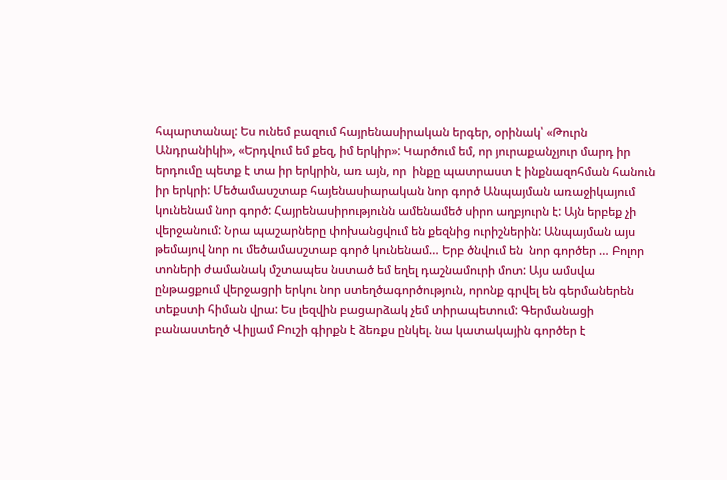հպարտանալ: Ես ունեմ բազում հայրենասիրական երգեր, օրինակ՝ «Թուրն Անդրանիկի», «Երդվում եմ քեզ, իմ երկիր»: Կարծում եմ, որ յուրաքանչյուր մարդ իր երդումը պետք է տա իր երկրին, առ այն, որ  ինքը պատրաստ է ինքնազոհման հանուն իր երկրի: Մեծամասշտաբ հայենասիարական նոր գործ Անպայման առաջիկայում կունենամ նոր գործ: Հայրենասիրությունն ամենամեծ սիրո աղբյուրն է: Այն երբեք չի վերջանում: Նրա պաշարները փոխանցվում են քեզնից ուրիշներին: Անպայման այս թեմայով նոր ու մեծամասշտաբ գործ կունենամ… Երբ ծնվում են  նոր գործեր … Բոլոր տոների ժամանակ մշտապես նստած եմ եղել դաշնամուրի մոտ: Այս ամսվա ընթացքում վերջացրի երկու նոր ստեղծագործություն, որոնք գրվել են գերմաներեն տեքստի հիման վրա: Ես լեզվին բացարձակ չեմ տիրապետում: Գերմանացի բանաստեղծ Վիլյամ Բուշի գիրքն է ձեռքս ընկել. նա կատակային գործեր է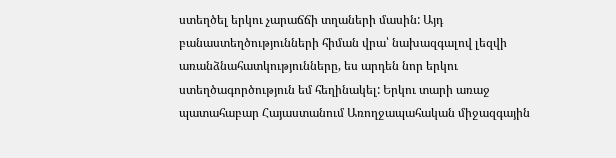ստեղծել երկու չարաճճի տղաների մասին: Այդ բանաստեղծությունների հիման վրա՝ նախազգալով լեզվի առանձնահատկությունները, ես արդեն նոր երկու ստեղծագործություն եմ հեղինակել: Երկու տարի առաջ պատահաբար Հայաստանում Առողջապահական միջազգային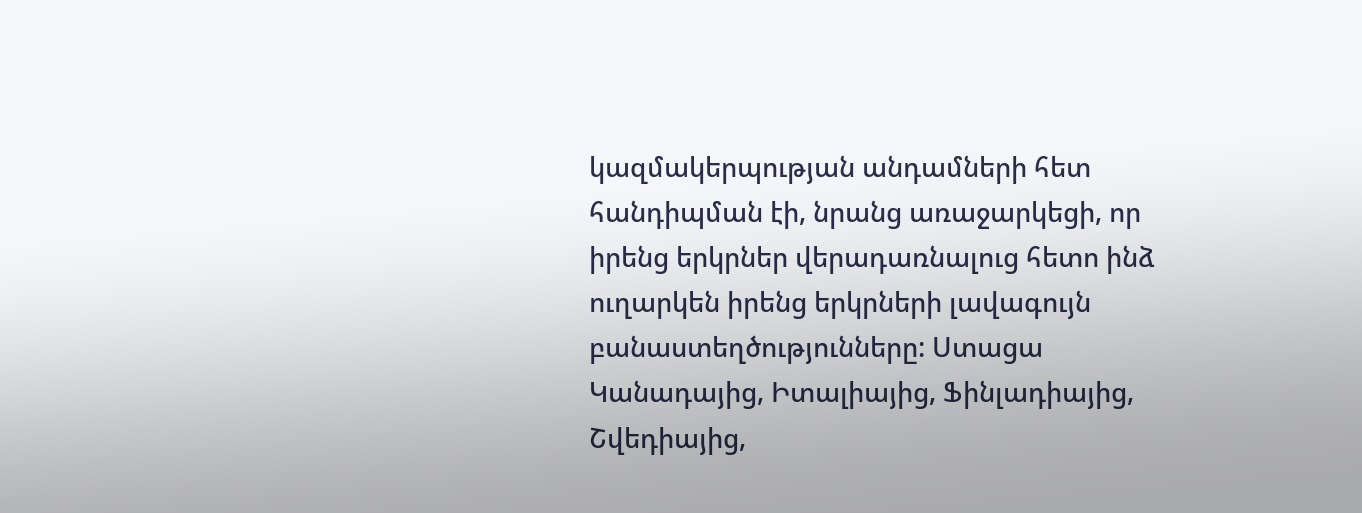կազմակերպության անդամների հետ հանդիպման էի, նրանց առաջարկեցի, որ իրենց երկրներ վերադառնալուց հետո ինձ ուղարկեն իրենց երկրների լավագույն բանաստեղծությունները: Ստացա Կանադայից, Իտալիայից, Ֆինլադիայից, Շվեդիայից,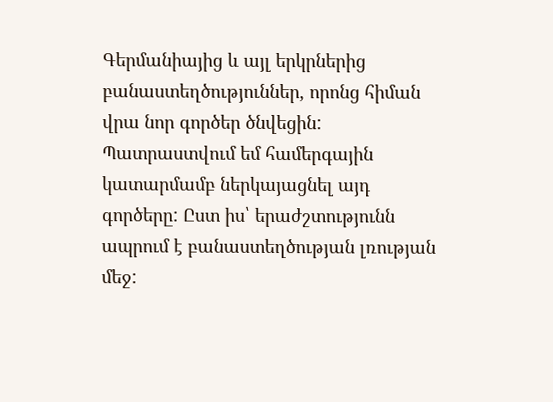Գերմանիայից և այլ երկրներից բանաստեղծություններ, որոնց հիման վրա նոր գործեր ծնվեցին: Պատրաստվում եմ համերգային կատարմամբ ներկայացնել այդ գործերը: Ըստ իս՝ երաժշտությունն ապրում է բանաստեղծության լռության մեջ: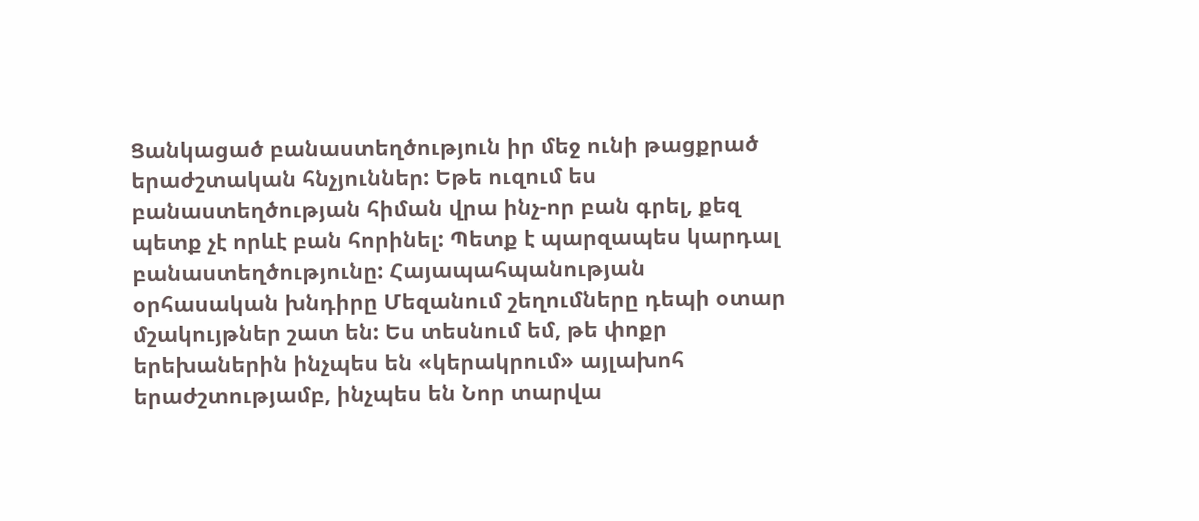Ցանկացած բանաստեղծություն իր մեջ ունի թացքրած երաժշտական հնչյուններ: Եթե ուզում ես բանաստեղծության հիման վրա ինչ-որ բան գրել, քեզ պետք չէ որևէ բան հորինել: Պետք է պարզապես կարդալ բանաստեղծությունը: Հայապահպանության օրհասական խնդիրը Մեզանում շեղումները դեպի օտար մշակույթներ շատ են: Ես տեսնում եմ, թե փոքր երեխաներին ինչպես են «կերակրում» այլախոհ երաժշտությամբ, ինչպես են Նոր տարվա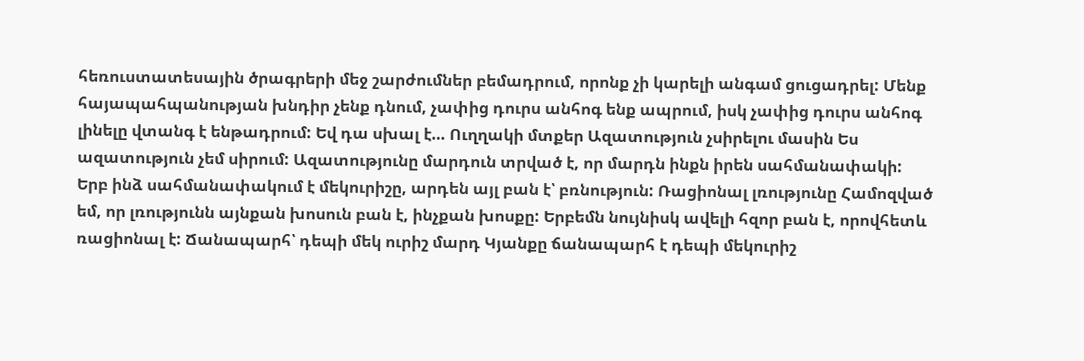հեռուստատեսային ծրագրերի մեջ շարժումներ բեմադրում, որոնք չի կարելի անգամ ցուցադրել: Մենք հայապահպանության խնդիր չենք դնում, չափից դուրս անհոգ ենք ապրում, իսկ չափից դուրս անհոգ լինելը վտանգ է ենթադրում: Եվ դա սխալ է… Ուղղակի մտքեր Ազատություն չսիրելու մասին Ես ազատություն չեմ սիրում: Ազատությունը մարդուն տրված է, որ մարդն ինքն իրեն սահմանափակի: Երբ ինձ սահմանափակում է մեկուրիշը, արդեն այլ բան է՝ բռնություն: Ռացիոնալ լռությունը Համոզված եմ, որ լռությունն այնքան խոսուն բան է, ինչքան խոսքը: Երբեմն նույնիսկ ավելի հզոր բան է, որովհետև ռացիոնալ է: Ճանապարհ՝ դեպի մեկ ուրիշ մարդ Կյանքը ճանապարհ է դեպի մեկուրիշ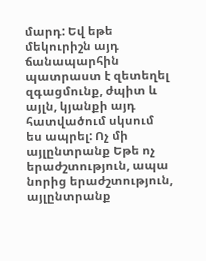մարդ: Եվ եթե մեկուրիշն այդ ճանապարհին պատրաստ է զետեղել զգացմունք, ժպիտ և այլն, կյանքի այդ հատվածում սկսում ես ապրել: Ոչ մի այլընտրանք Եթե ոչ երաժշտություն, ապա նորից երաժշտություն, այլընտրանք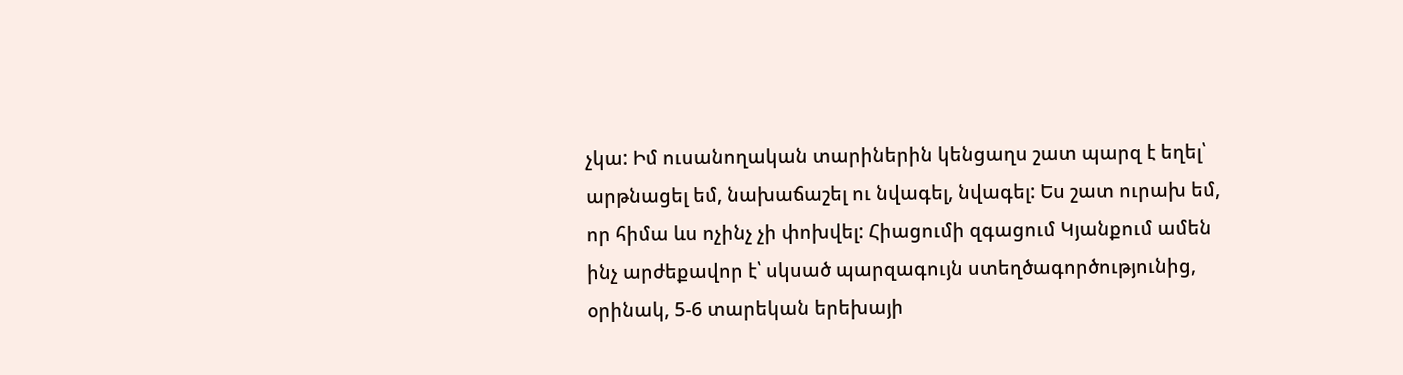չկա: Իմ ուսանողական տարիներին կենցաղս շատ պարզ է եղել՝ արթնացել եմ, նախաճաշել ու նվագել, նվագել: Ես շատ ուրախ եմ, որ հիմա ևս ոչինչ չի փոխվել: Հիացումի զգացում Կյանքում ամեն ինչ արժեքավոր է՝ սկսած պարզագույն ստեղծագործությունից, օրինակ, 5-6 տարեկան երեխայի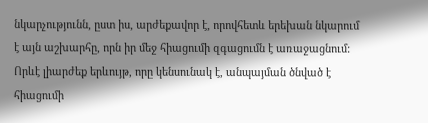նկարչությունն, ըստ իս, արժեքավոր է, որովհետև երեխան նկարում է այն աշխարհը, որն իր մեջ հիացումի զգացումն է առաջացնում: Որևէ լիարժեք երևույթ, որը կենսունակ է, անպայման ծնված է հիացումի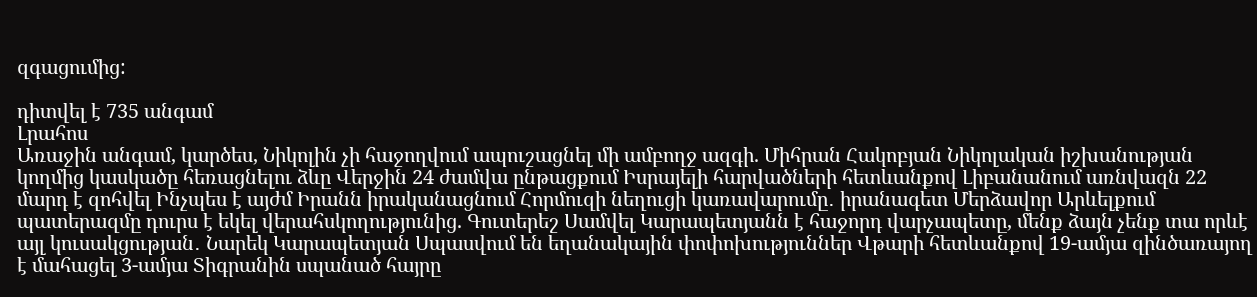զգացումից:

դիտվել է 735 անգամ
Լրահոս
Առաջին անգամ, կարծես, Նիկոլին չի հաջողվում ապուշացնել մի ամբողջ ազգի. Միհրան Հակոբյան Նիկոլական իշխանության կողմից կասկածը հեռացնելու ձևը Վերջին 24 ժամվա ընթացքում Իսրայելի հարվածների հետևանքով Լիբանանում առնվազն 22 մարդ է զոհվել Ինչպես է այժմ Իրանն իրականացնում Հորմուզի նեղուցի կառավարումը․ իրանագետ Մերձավոր Արևելքում պատերազմը դուրս է եկել վերահսկողությունից. Գուտերեշ Սամվել Կարապետյանն է հաջորդ վարչապետը, մենք ձայն չենք տա որևէ այլ կուսակցության․ Նարեկ Կարապետյան Սպասվում են եղանակային փոփոխություններ Վթարի հետևանքով 19-ամյա զինծառայող է մահացել 3-ամյա Տիգրանին սպանած հայրը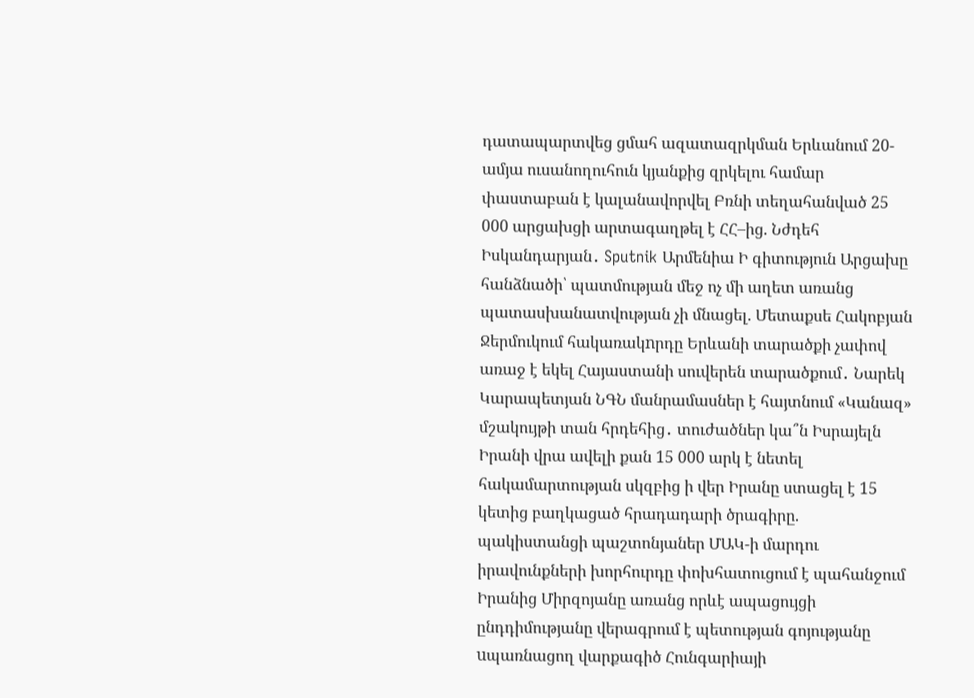դատապարտվեց ցմահ ազատազրկման Երևանում 20-ամյա ուսանողուհուն կյանքից զրկելու համար փաստաբան է կալանավորվել Բռնի տեղահանված 25 000 արցախցի արտագաղթել է ՀՀ–ից. Նժդեհ Իսկանդարյան․ Sputnik Արմենիա Ի գիտություն Արցախը հանձնածի՝ պատմության մեջ ոչ մի աղետ առանց պատասխանատվության չի մնացել. Մետաքսե Հակոբյան Ջերմուկում հակառակnրդը Երևանի տարածքի չափով առաջ է եկել Հայաստանի սուվերեն տարածքում․ Նարեկ Կարապետյան ՆԳՆ մանրամասներ է հայտնում «Կանազ» մշակույթի տան հրդեհից․ տուժածներ կա՞ն Իսրայելն Իրանի վրա ավելի քան 15 000 արկ է նետել հակամարտության սկզբից ի վեր Իրանը ստացել է 15 կետից բաղկացած հրադադարի ծրագիրը. պակիստանցի պաշտոնյաներ ՄԱԿ-ի մարդու իրավունքների խորհուրդը փոխհատուցում է պահանջում Իրանից Միրզոյանը առանց որևէ ապացույցի ընդդիմությանը վերագրում է պետության գոյությանը uպառնացող վարքագիծ Հունգարիայի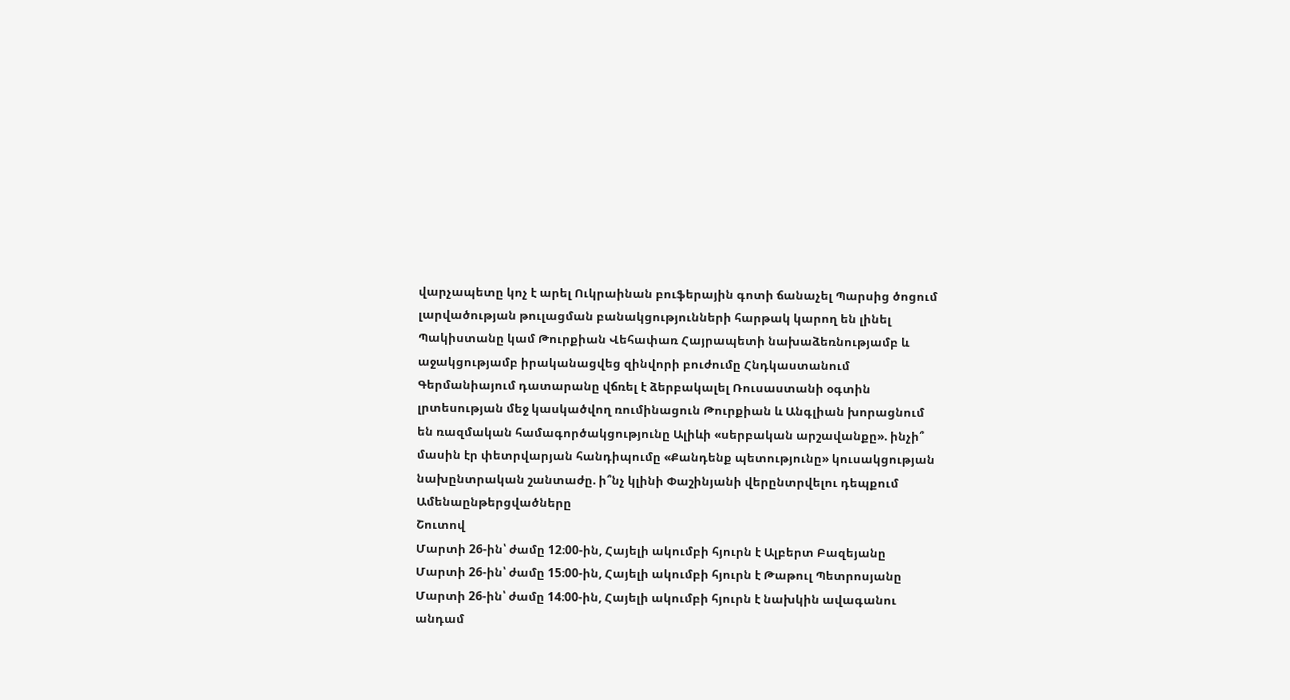վարչապետը կոչ է արել Ուկրաինան բուֆերային գոտի ճանաչել Պարսից ծոցում լարվածության թուլացման բանակցությունների հարթակ կարող են լինել Պակիստանը կամ Թուրքիան Վեհափառ Հայրապետի նախաձեռնությամբ և աջակցությամբ իրականացվեց զինվորի բուժումը Հնդկաստանում Գերմանիայում դատարանը վճռել է ձերբակալել Ռուսաստանի օգտին լրտեսության մեջ կասկածվող ռումինացուն Թուրքիան և Անգլիան խորացնում են ռազմական համագործակցությունը Ալիևի «սերբական արշավանքը». ինչի՞ մասին էր փետրվարյան հանդիպումը «Քանդենք պետությունը» կուսակցության նախընտրական շանտաժը. ի՞նչ կլինի Փաշինյանի վերընտրվելու դեպքում
Ամենաընթերցվածները
Շուտով
Մարտի 26-ին՝ ժամը 12։00-ին, Հայելի ակումբի հյուրն է Ալբերտ Բազեյանը Մարտի 26-ին՝ ժամը 15։00-ին, Հայելի ակումբի հյուրն է Թաթուլ Պետրոսյանը Մարտի 26-ին՝ ժամը 14։00-ին, Հայելի ակումբի հյուրն է նախկին ավագանու անդամ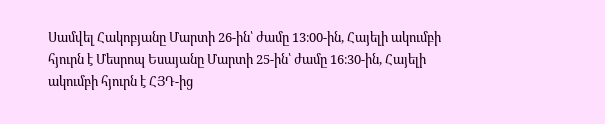Սամվել Հակոբյանը Մարտի 26-ին՝ ժամը 13։00-ին, Հայելի ակումբի հյուրն է Մեսրոպ Եսայանը Մարտի 25-ին՝ ժամը 16։30-ին, Հայելի ակումբի հյուրն է ՀՅԴ-ից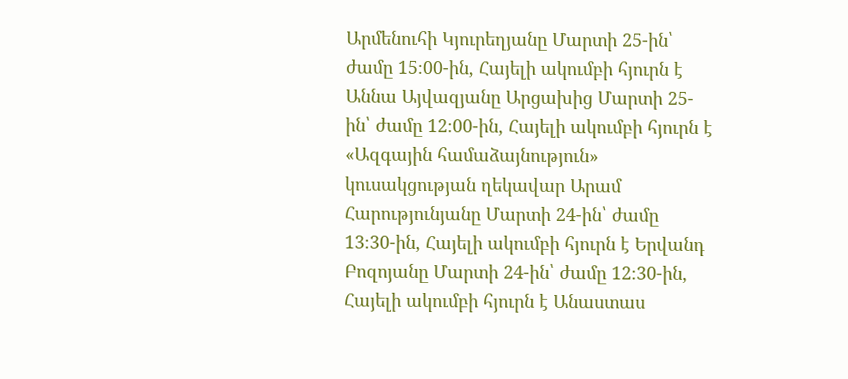Արմենուհի Կյուրեղյանը Մարտի 25-ին՝ ժամը 15։00-ին, Հայելի ակումբի հյուրն է Աննա Այվազյանը Արցախից Մարտի 25-ին՝ ժամը 12։00-ին, Հայելի ակումբի հյուրն է «Ազգային համաձայնություն» կուսակցության ղեկավար Արամ Հարությունյանը Մարտի 24-ին՝ ժամը 13։30-ին, Հայելի ակումբի հյուրն է Երվանդ Բոզոյանը Մարտի 24-ին՝ ժամը 12։30-ին, Հայելի ակումբի հյուրն է Անաստաս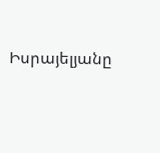Իսրայելյանը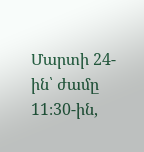Մարտի 24-ին՝ ժամը 11։30-ին,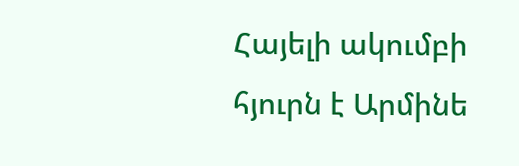Հայելի ակումբի հյուրն է Արմինե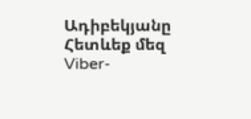Ադիբեկյանը
Հետևեք մեզ Viber-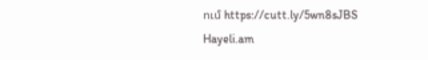ում https://cutt.ly/5wn8sJBS
Hayeli.am